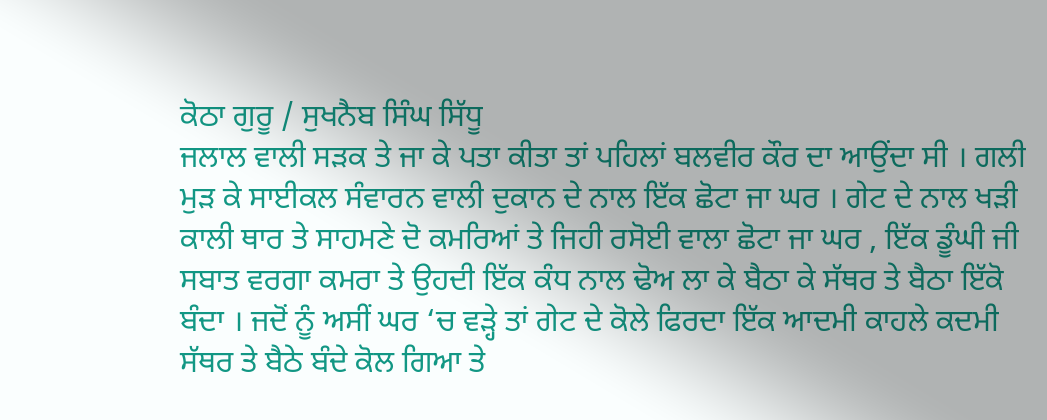ਕੋਠਾ ਗੁਰੂ / ਸੁਖਨੈਬ ਸਿੰਘ ਸਿੱਧੂ
ਜਲਾਲ ਵਾਲੀ ਸੜਕ ਤੇ ਜਾ ਕੇ ਪਤਾ ਕੀਤਾ ਤਾਂ ਪਹਿਲਾਂ ਬਲਵੀਰ ਕੌਰ ਦਾ ਆਉਂਦਾ ਸੀ । ਗਲੀ ਮੁੜ ਕੇ ਸਾਈਕਲ ਸੰਵਾਰਨ ਵਾਲੀ ਦੁਕਾਨ ਦੇ ਨਾਲ ਇੱਕ ਛੋਟਾ ਜਾ ਘਰ । ਗੇਟ ਦੇ ਨਾਲ ਖੜੀ ਕਾਲੀ ਥਾਰ ਤੇ ਸਾਹਮਣੇ ਦੋ ਕਮਰਿਆਂ ਤੇ ਜਿਹੀ ਰਸੋਈ ਵਾਲਾ ਛੋਟਾ ਜਾ ਘਰ , ਇੱਕ ਡੂੰਘੀ ਜੀ ਸਬਾਤ ਵਰਗਾ ਕਮਰਾ ਤੇ ਉਹਦੀ ਇੱਕ ਕੰਧ ਨਾਲ ਢੋਅ ਲਾ ਕੇ ਬੈਠਾ ਕੇ ਸੱਥਰ ਤੇ ਬੈਠਾ ਇੱਕੋ ਬੰਦਾ । ਜਦੋਂ ਨੂੰ ਅਸੀਂ ਘਰ ‘ਚ ਵੜ੍ਹੇ ਤਾਂ ਗੇਟ ਦੇ ਕੋਲੇ ਫਿਰਦਾ ਇੱਕ ਆਦਮੀ ਕਾਹਲੇ ਕਦਮੀ ਸੱਥਰ ਤੇ ਬੈਠੇ ਬੰਦੇ ਕੋਲ ਗਿਆ ਤੇ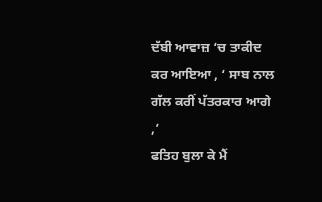ਦੱਬੀ ਆਵਾਜ਼ ‘ਚ ਤਾਕੀਦ ਕਰ ਆਇਆ , ‘ ਸਾਬ ਨਾਲ ਗੱਲ ਕਰੀਂ ਪੱਤਰਕਾਰ ਆਗੇ ,’
ਫਤਿਹ ਬੁਲਾ ਕੇ ਮੈਂ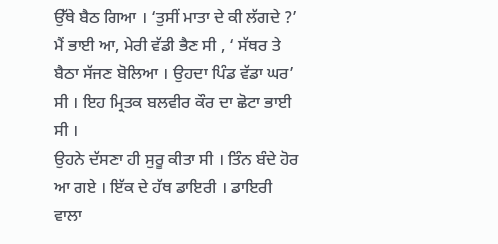ਉੱਥੇ ਬੈਠ ਗਿਆ । ‘ਤੁਸੀਂ ਮਾਤਾ ਦੇ ਕੀ ਲੱਗਦੇ ?’
ਮੈਂ ਭਾਈ ਆ, ਮੇਰੀ ਵੱਡੀ ਭੈਣ ਸੀ , ‘ ਸੱਥਰ ਤੇ ਬੈਠਾ ਸੱਜਣ ਬੋਲਿਆ । ਉਹਦਾ ਪਿੰਡ ਵੱਡਾ ਘਰ’ ਸੀ । ਇਹ ਮ੍ਰਿਤਕ ਬਲਵੀਰ ਕੌਰ ਦਾ ਛੋਟਾ ਭਾਈ ਸੀ ।
ਉਹਨੇ ਦੱਸਣਾ ਹੀ ਸੁਰੂ ਕੀਤਾ ਸੀ । ਤਿੰਨ ਬੰਦੇ ਹੋਰ ਆ ਗਏ । ਇੱਕ ਦੇ ਹੱਥ ਡਾਇਰੀ । ਡਾਇਰੀ ਵਾਲਾ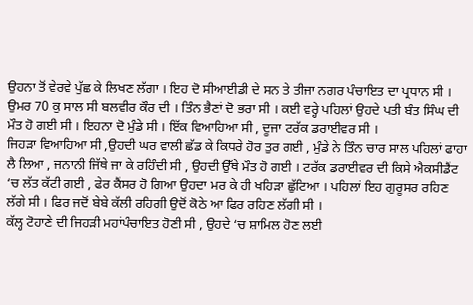ਉਹਨਾ ਤੋਂ ਵੇਰਵੇ ਪੁੱਛ ਕੇ ਲਿਖਣ ਲੱਗਾ । ਇਹ ਦੋ ਸੀਆਈਡੀ ਦੇ ਸਨ ਤੇ ਤੀਜਾ ਨਗਰ ਪੰਚਾਇਤ ਦਾ ਪ੍ਰਧਾਨ ਸੀ ।
ਉਮਰ 70 ਕੁ ਸਾਲ ਸੀ ਬਲਵੀਰ ਕੌਰ ਦੀ । ਤਿੰਨ ਭੈਣਾਂ ਦੋ ਭਰਾ ਸੀ । ਕਈ ਵਰ੍ਹੇ ਪਹਿਲਾਂ ਉਹਦੇ ਪਤੀ ਬੰਤ ਸਿੰਘ ਦੀ ਮੌਤ ਹੋ ਗਈ ਸੀ । ਇਹਨਾ ਦੋ ਮੁੰਡੇ ਸੀ । ਇੱਕ ਵਿਆਹਿਆ ਸੀ , ਦੂਜਾ ਟਰੱਕ ਡਰਾਈਵਰ ਸੀ ।
ਜਿਹੜਾ ਵਿਆਹਿਆ ਸੀ ,ਉਹਦੀ ਘਰ ਵਾਲੀ ਛੱਡ ਕੇ ਕਿਧਰੇ ਹੋਰ ਤੁਰ ਗਈ , ਮੁੰਡੇ ਨੇ ਤਿੰਨ ਚਾਰ ਸਾਲ ਪਹਿਲਾਂ ਫਾਹਾ ਲੈ ਲਿਆ , ਜਨਾਨੀ ਜਿੱਥੇ ਜਾ ਕੇ ਰਹਿੰਦੀ ਸੀ , ਉਹਦੀ ਉੱਥੇ ਮੌਤ ਹੋ ਗਈ । ਟਰੱਕ ਡਰਾਈਵਰ ਦੀ ਕਿਸੇ ਐਕਸੀਡੈਂਟ ‘ਚ ਲੱਤ ਕੱਟੀ ਗਈ , ਫੇਰ ਕੈਂਸਰ ਹੋ ਗਿਆ ਉਹਦਾ ਮਰ ਕੇ ਹੀ ਖਹਿੜਾ ਛੁੱਟਿਆ । ਪਹਿਲਾਂ ਇਹ ਗੁਰੂਸਰ ਰਹਿਣ ਲੱਗੇ ਸੀ । ਫਿਰ ਜਦੋਂ ਬੇਬੇ ਕੱਲੀ ਰਹਿਗੀ ਉਦੋਂ ਕੋਠੇ ਆ ਫਿਰ ਰਹਿਣ ਲੱਗੀ ਸੀ ।
ਕੱਲ੍ਹ ਟੋਹਾਣੇ ਦੀ ਜਿਹੜੀ ਮਹਾਂਪੰਚਾਇਤ ਹੋਣੀ ਸੀ , ਉਹਦੇ ‘ਚ ਸ਼ਾਮਿਲ ਹੋਣ ਲਈ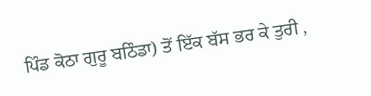ਪਿੰਡ ਕੋਠਾ ਗੁਰੂ ਬਠਿੰਡਾ) ਤੋਂ ਇੱਕ ਬੱਸ ਭਰ ਕੇ ਤੁਰੀ ,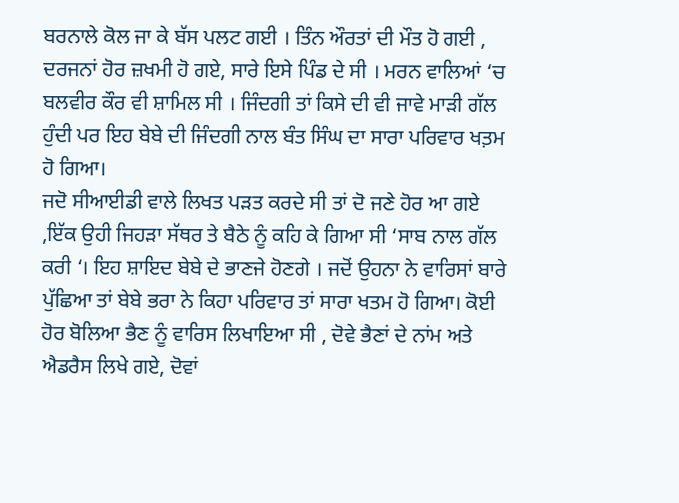ਬਰਨਾਲੇ ਕੋਲ ਜਾ ਕੇ ਬੱਸ ਪਲਟ ਗਈ । ਤਿੰਨ ਔਰਤਾਂ ਦੀ ਮੌਤ ਹੋ ਗਈ , ਦਰਜਨਾਂ ਹੋਰ ਜ਼ਖਮੀ ਹੋ ਗਏ, ਸਾਰੇ ਇਸੇ ਪਿੰਡ ਦੇ ਸੀ । ਮਰਨ ਵਾਲਿਆਂ ‘ਚ ਬਲਵੀਰ ਕੌਰ ਵੀ ਸ਼ਾਮਿਲ ਸੀ । ਜਿੰਦਗੀ ਤਾਂ ਕਿਸੇ ਦੀ ਵੀ ਜਾਵੇ ਮਾੜੀ ਗੱਲ ਹੁੰਦੀ ਪਰ ਇਹ ਬੇਬੇ ਦੀ ਜਿੰਦਗੀ ਨਾਲ ਬੰਤ ਸਿੰਘ ਦਾ ਸਾਰਾ ਪਰਿਵਾਰ ਖਤ਼ਮ ਹੋ ਗਿਆ।
ਜਦੋ ਸੀਆਈਡੀ ਵਾਲੇ ਲਿਖਤ ਪੜਤ ਕਰਦੇ ਸੀ ਤਾਂ ਦੋ ਜਣੇ ਹੋਰ ਆ ਗਏ ,ਇੱਕ ਉਹੀ ਜਿਹੜਾ ਸੱਥਰ ਤੇ ਬੈਠੇ ਨੂੰ ਕਹਿ ਕੇ ਗਿਆ ਸੀ ‘ਸਾਬ ਨਾਲ ਗੱਲ ਕਰੀ ‘। ਇਹ ਸ਼ਾਇਦ ਬੇਬੇ ਦੇ ਭਾਣਜੇ ਹੋਣਗੇ । ਜਦੋਂ ਉਹਨਾ ਨੇ ਵਾਰਿਸਾਂ ਬਾਰੇ ਪੁੱਛਿਆ ਤਾਂ ਬੇਬੇ ਭਰਾ ਨੇ ਕਿਹਾ ਪਰਿਵਾਰ ਤਾਂ ਸਾਰਾ ਖਤਮ ਹੋ ਗਿਆ। ਕੋਈ ਹੋਰ ਬੋਲਿਆ ਭੈਣ ਨੂੰ ਵਾਰਿਸ ਲਿਖਾਇਆ ਸੀ , ਦੋਵੇ ਭੈਣਾਂ ਦੇ ਨਾਂਮ ਅਤੇ ਐਡਰੈਸ ਲਿਖੇ ਗਏ, ਦੋਵਾਂ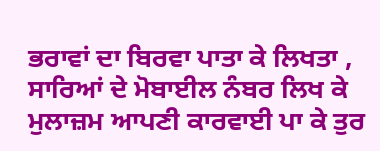ਭਰਾਵਾਂ ਦਾ ਬਿਰਵਾ ਪਾਤਾ ਕੇ ਲਿਖਤਾ , ਸਾਰਿਆਂ ਦੇ ਮੋਬਾਈਲ ਨੰਬਰ ਲਿਖ ਕੇ ਮੁਲਾਜ਼ਮ ਆਪਣੀ ਕਾਰਵਾਈ ਪਾ ਕੇ ਤੁਰ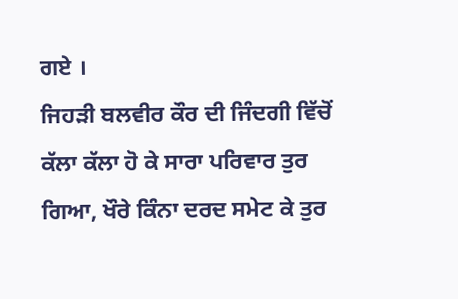ਗਏ ।
ਜਿਹੜੀ ਬਲਵੀਰ ਕੌਰ ਦੀ ਜਿੰਦਗੀ ਵਿੱਚੋਂ ਕੱਲਾ ਕੱਲਾ ਹੋ ਕੇ ਸਾਰਾ ਪਰਿਵਾਰ ਤੁਰ ਗਿਆ, ਖੌਰੇ ਕਿੰਨਾ ਦਰਦ ਸਮੇਟ ਕੇ ਤੁਰ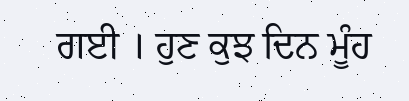ਗਈ । ਹੁਣ ਕੁਝ ਦਿਨ ਮੂੰਹ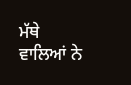ਮੱਥੇ ਵਾਲਿਆਂ ਨੇ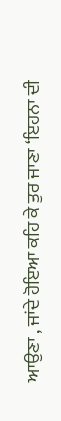ਆਉਣਾ , ਜਾਂਦੇ ਹੋਇਆ ਕਹਿ ਕੇ ਤੁਰ ਜਾਣਾ ‘ਇਹਨਾ ਦੀ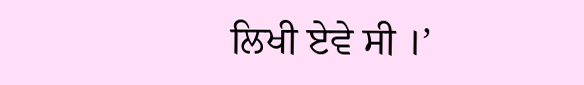ਲਿਖੀ ਏਵੇ ਸੀ ।’